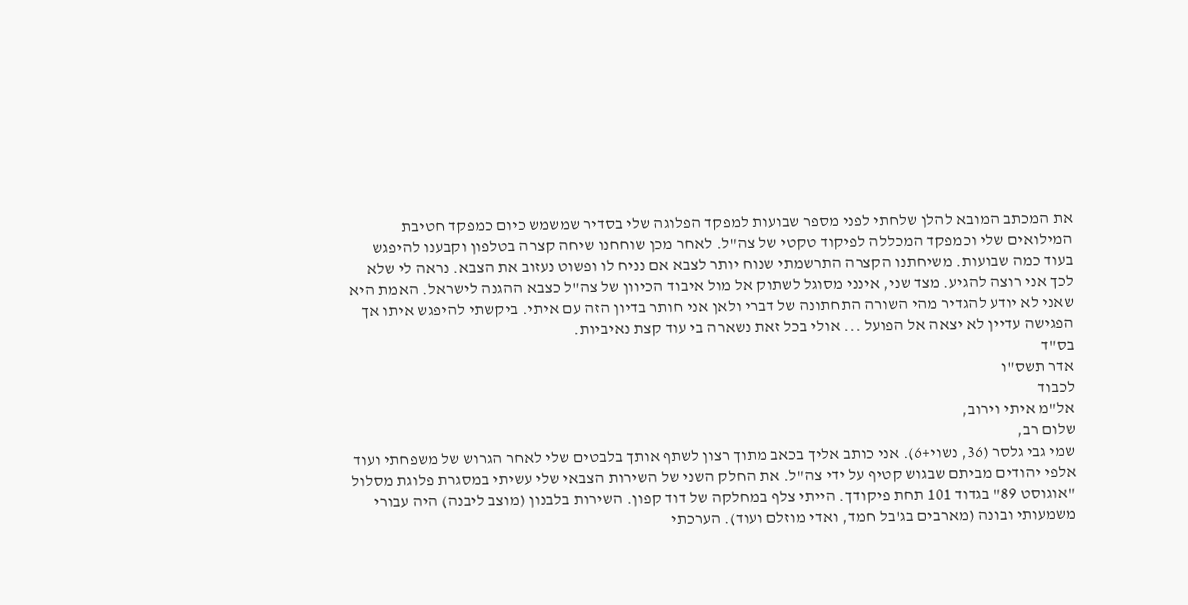את המכתב המובא להלן שלחתי לפני מספר שבועות למפקד הפלוגה שלי בסדיר שמשמש כיום כמפקד חטיבת המילואים שלי וכמפקד המכללה לפיקוד טקטי של צה"ל. לאחר מכן שוחחנו שיחה קצרה בטלפון וקבענו להיפגש בעוד כמה שבועות. משיחתנו הקצרה התרשמתי שנוח יותר לצבא אם נניח לו ופשוט נעזוב את הצבא. נראה לי שלא לכך אני רוצה להגיע. מצד שני, אינני מסוגל לשתוק אל מול איבוד הכיוון של צה"ל כצבא ההגנה לישראל. האמת היא שאני לא יודע להגדיר מהי השורה התחתונה של דברי ולאן אני חותר בדיון הזה עם איתי. ביקשתי להיפגש איתו אך הפגישה עדיין לא יצאה אל הפועל ... אולי בכל זאת נשארה בי עוד קצת נאיביות.
בס"ד
אדר תשס"ו
לכבוד
אל"מ איתי וירוב,
שלום רב,
שמי גבי גלסר (36, נשוי+6). אני כותב אליך בכאב מתוך רצון לשתף אותך בלבטים שלי לאחר הגרוש של משפחתי ועוד אלפי יהודים מביתם שבגוש קטיף על ידי צה"ל. את החלק השני של השירות הצבאי שלי עשיתי במסגרת פלוגת מסלול "אוגוסט 89" בגדוד 101 תחת פיקודך. הייתי צלף במחלקה של דוד קפון. השירות בלבנון (מוצב ליבנה) היה עבורי משמעותי ובונה (מארבים בג'בל חמד, ואדי מוזלם ועוד). הערכתי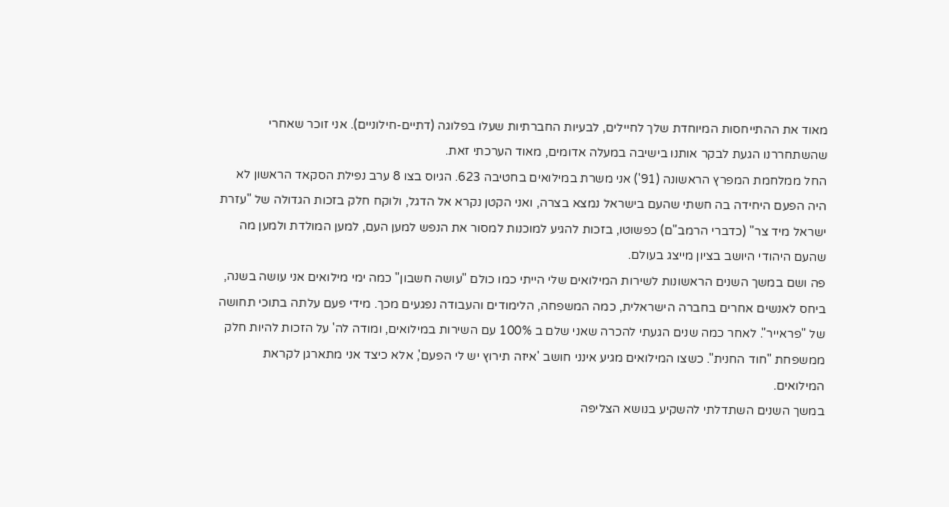מאוד את ההתייחסות המיוחדת שלך לחיילים, לבעיות החברתיות שעלו בפלוגה (דתיים-חילוניים). אני זוכר שאחרי שהשתחררנו הגעת לבקר אותנו בישיבה במעלה אדומים, מאוד הערכתי זאת.
החל ממלחמת המפרץ הראשונה (91') אני משרת במילואים בחטיבה 623. הגיוס בצו 8 ערב נפילת הסקאד הראשון לא היה הפעם היחידה בה חשתי שהעם בישראל נמצא בצרה, ואני הקטן נקרא אל הדגל, ולוקח חלק בזכות הגדולה של "עזרת ישראל מיד צר" (כדברי הרמב"ם) כפשוטו, בזכות להגיע למוכנות למסור את הנפש למען העם, למען המולדת ולמען מה שהעם היהודי היושב בציון מייצג בעולם.
פה ושם במשך השנים הראשונות לשירות המילואים שלי הייתי כמו כולם "עושה חשבון" כמה ימי מילואים אני עושה בשנה, ביחס לאנשים אחרים בחברה הישראלית, כמה המשפחה, הלימודים והעבודה נפגעים מכך. מידי פעם עלתה בתוכי תחושה של "פראייר". לאחר כמה שנים הגעתי להכרה שאני שלם ב 100% עם השירות במילואים, ומודה לה' על הזכות להיות חלק ממשפחת "חוד החנית". כשצו המילואים מגיע אינני חושב 'איזה תירוץ יש לי הפעם', אלא כיצד אני מתארגן לקראת המילואים.
במשך השנים השתדלתי להשקיע בנושא הצליפה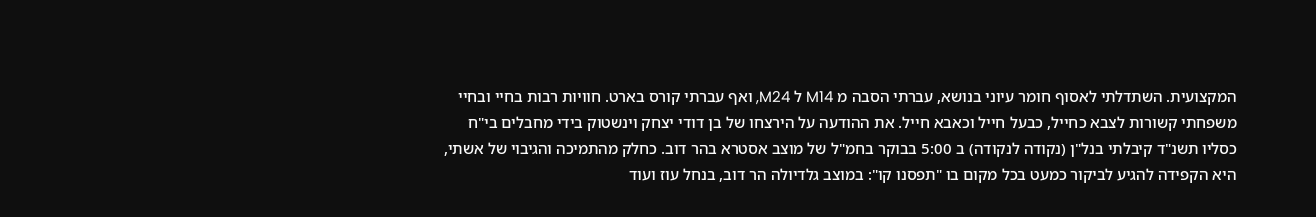המקצועית. השתדלתי לאסוף חומר עיוני בנושא, עברתי הסבה מ M14 ל M24, ואף עברתי קורס בארט. חוויות רבות בחיי ובחיי משפחתי קשורות לצבא כחייל, כבעל חייל וכאבא חייל. את ההודעה על הירצחו של בן דודי יצחק וינשטוק בידי מחבלים בי"ח כסליו תשנ"ד קיבלתי בנל"ן (נקודה לנקודה) ב 5:00 בבוקר בחמ"ל של מוצב אסטרא בהר דוב. כחלק מהתמיכה והגיבוי של אשתי, היא הקפידה להגיע לביקור כמעט בכל מקום בו "תפסנו קו": במוצב גלדיולה הר דוב, בנחל עוז ועוד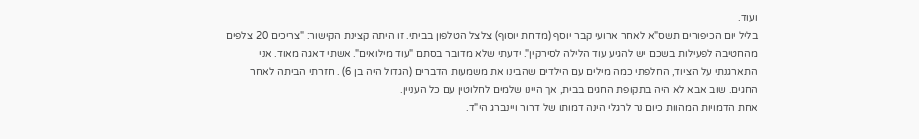ועוד.
בליל יום הכיפורים תשס"א לאחר ארועי קבר יוסף (מדחת יוסוף) צלצל הטלפון בביתי. זו היתה קצינת הקישור: "צריכים 20 צלפים מהחטיבה לפעילות בשכם יש להגיע עוד הלילה לסירקין". ידעתי שלא מדובר בסתם "עוד מילואים". אשתי דאגה מאוד. אני התארגנתי על הציוד, החלפתי כמה מילים עם הילדים שהבינו את משמעות הדברים (הגדול היה בן 6) . חזרתי הביתה לאחר החגים. שוב אבא לא היה בתקופת החגים בבית, אך היינו שלמים לחלוטין עם כל העניין.
אחת הדמויות המהוות כיום נר לרגלי הינה דמותו של דרור ויינברג הי"ד.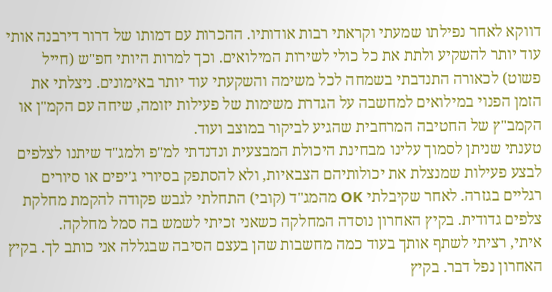דווקא לאחר נפילתו שמעתי וקראתי רבות אודותיו. ההכרות עם דמותו של דרור דירבנה אותי עוד יותר להשקיע ולתת את כל כולי לשירות המילואים. וכך למרות היותי חפ"ש (חייל פשוט) לכאורה התנדבתי בשמחה לכל משימה והשקעתי עוד יותר באימונים. ניצלתי את הזמן הפנוי במילואים למחשבה על הגדרת משימות של פעילות יזומה, שיחה עם הקמ"ן או הקמב"ץ של החטיבה המרחבית שהגיע לביקור במוצב ועוד.
טענתי שניתן לסמוך עלינו מבחינת היכולת המבצעית ונדנדתי למ"פ ולמג"ד שיתנו לצלפים לבצע פעילות שמנצלת את יכולותיהם הצבאיות, ולא להסתפק בסיורי ג'יפים או סיורים רגליים בגזרה. לאחר שקיבלתי OK מהמג"ד (קובי) התחלתי לגבש פקודה להקמת מחלקת צלפים גדודית. בקיץ האחרון נוסדה המחלקה כשאני זכיתי לשמש בה סמל מחלקה.
איתי, רציתי לשתף אותך בעוד כמה מחשבות שהן בעצם הסיבה שבגללה אני כותב לך. בקיץ האחרון נפל דבר. בקיץ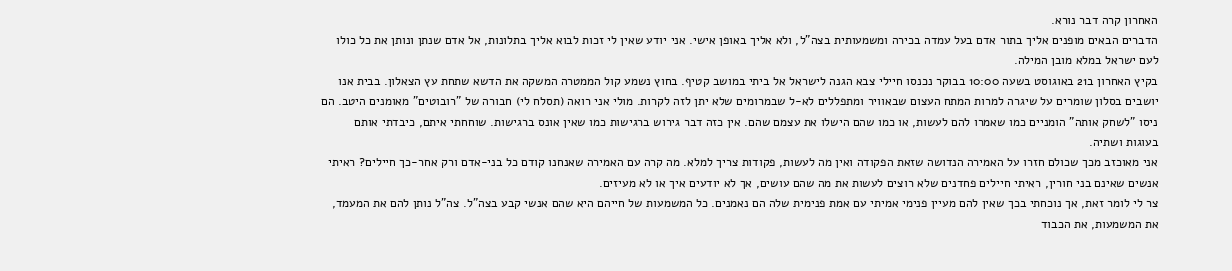האחרון קרה דבר נורא.
הדברים הבאים מופנים אליך בתור אדם בעל עמדה בכירה ומשמעותית בצה"ל, ולא אליך באופן אישי. אני יודע שאין לי זכות לבוא אליך בתלונות, אל אדם שנתן ונותן את כל כולו לעם ישראל במלא מובן המילה.
בקיץ האחרון ב21 באוגוסט בשעה 10:00 בבוקר נכנסו חיילי צבא הגנה לישראל אל ביתי במושב קטיף. בחוץ נשמע קול הממטרה המשקה את הדשא שתחת עץ הצאלון. בבית אנו יושבים בסלון שומרים על שיגרה למרות המתח העצום שבאוויר ומתפללים לא-ל שבמרומים שלא יתן לזה לקרות. מולי אני רואה (תסלח לי) חבורה של "רובוטים" מאומנים היטב. הם ניסו "לשחק אותה" הומניים כמו שאמרו להם לעשות, או כמו שהם הישלו את עצמם שהם. אין כזה דבר גירוש ברגישות כמו שאין אונס ברגישות. שוחחתי איתם, כיבדתי אותם בעוגות ושתיה.
אני מאוכזב מכך שכולם חזרו על האמירה הנדושה שזאת הפקודה ואין מה לעשות, פקודות צריך למלא. מה קרה עם האמירה שאנחנו קודם כל בני-אדם ורק אחר-כך חיילים? ראיתי אנשים שאינם בני חורין, ראיתי חיילים פחדנים שלא רוצים לעשות את מה שהם עושים, אך לא יודעים איך או לא מעיזים.
צר לי לומר זאת, אך נוכחתי בכך שאין להם מעיין פנימי אמיתי עם אמת פנימית שלה הם נאמנים. כל המשמעות של חייהם היא שהם אנשי קבע בצה"ל. צה"ל נותן להם את המעמד, את המשמעות, את הכבוד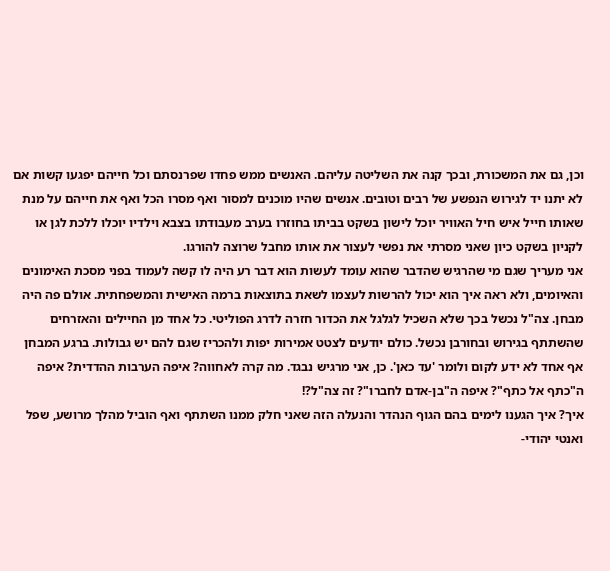וכן, גם את המשכורת, ובכך קנה את השליטה עליהם. האנשים ממש פחדו שפרנסתם וכל חייהם יפגעו קשות אם לא יתנו יד לגירוש הנפשע של רבים וטובים. אנשים שהיו מוכנים למסור ואף מסרו הכל ואף את חייהם על מנת שאותו חייל איש חיל האוויר יוכל לישון בשקט בביתו בחוזרו בערב מעבודתו בצבא וילדיו יוכלו ללכת לגן או לקניון בשקט כיון שאני מסרתי את נפשי לעצור את אותו מחבל שרוצה להורגו.
אני מעריך שגם מי שהרגיש שהדבר שהוא עומד לעשות הוא דבר רע היה לו קשה לעמוד בפני מסכת האימונים והאיומים, ולא ראה איך הוא יכול להרשות לעצמו לשאת בתוצאות ברמה האישית והמשפחתית. אולם פה היה מבחן. צה"ל נכשל בכך שלא השכיל לגלגל את הכדור חזרה לדרג הפוליטי. כל אחד מן החיילים והאזרחים שהשתתף בגירוש ובחורבן נכשל. כולם יודעים לצטט אמירות יפות ולהכריז שגם להם יש גבולות. ברגע המבחן אף אחד לא ידע לקום ולומר 'עד כאן'. כן, אני מרגיש נבגד. מה קרה לאחווה? איפה הערבות ההדדית? איפה ה"כתף אל כתף"? איפה ה"בן-אדם לחברו"? זה צה"ל?!
איך? איך הגענו לימים בהם הגוף הנהדר והנעלה הזה שאני חלק ממנו השתתף ואף הוביל מהלך מרושע, שפל ואנטי יהודי-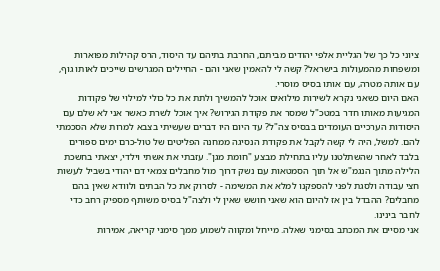ציוני כל כך של הגליית אלפי יהודים מביתם, החרבת בתיהם עד היסוד, הרס קהילות מפוארות ומשפחות מהמעולות בישראל? קשה לי להאמין שאני והם - החיילים המגרשים שייכים לאותו גוף, עם אותה מטרה, עם אותו בסיס מוסרי.
האם היום כשאני נקרא לשירות מילואים אוכל להמשיך ולתת את כל כולי למילוי של פקודות המגיעות מאותו חדר במטכ"ל שמסר את פקודת הגירוש? איך אוכל לשרת כאשר אני לא שלם עם היסודות הערכיים העומדים בבסיס צה"ל? עד היום היו דברים שעשיתי בצבא למרות שלא הסכמתי להם. למשל, היה לי קשה לקבל את פקודת הנסיגה ממחנה הפליטים של טול-כרם ימים ספורים בלבד לאחר שהשתלטנו עליו בתחילת מבצע "חומת מגן". עזבתי את אשתי וילדי, יצאתי בחשכת הלילה מתוך הנגמ"ש אל תוך הסמטאות עם נשק דרוך מול מחבלים צמאי דם יהודי בשביל לעשות חצי עבודה ולסגת לפני להספקנו למלא את המשימה - לסרוק את כל הבתים ולוודא שאין בהם מחבלים? ההבדל בין אז להיום הוא שאני חושש שאין לי ולצה"ל בסיס משותף מספיק רחב כדי לחבר בינינו.
אני מסיים את המכתב בסימני שאלה. מייחל ומקווה לשמוע ממך סימני קריאה, אמירות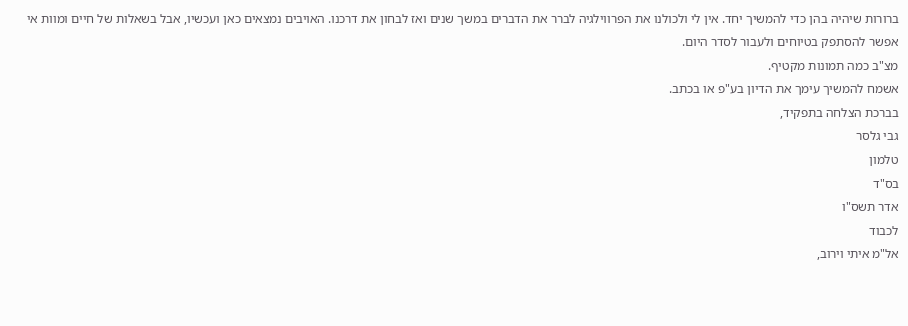ברורות שיהיה בהן כדי להמשיך יחד. אין לי ולכולנו את הפרווילגיה לברר את הדברים במשך שנים ואז לבחון את דרכנו. האויבים נמצאים כאן ועכשיו, אבל בשאלות של חיים ומוות אי אפשר להסתפק בטיוחים ולעבור לסדר היום.
מצ"ב כמה תמונות מקטיף.
אשמח להמשיך עימך את הדיון בע"פ או בכתב.
בברכת הצלחה בתפקיד,
גבי גלסר
טלמון
בס"ד
אדר תשס"ו
לכבוד
אל"מ איתי וירוב,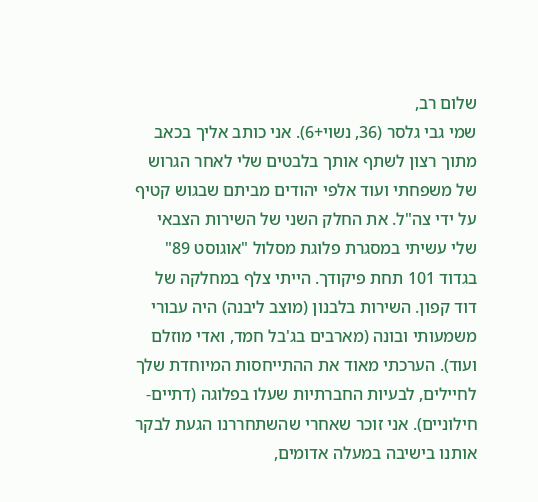שלום רב,
שמי גבי גלסר (36, נשוי+6). אני כותב אליך בכאב מתוך רצון לשתף אותך בלבטים שלי לאחר הגרוש של משפחתי ועוד אלפי יהודים מביתם שבגוש קטיף על ידי צה"ל. את החלק השני של השירות הצבאי שלי עשיתי במסגרת פלוגת מסלול "אוגוסט 89" בגדוד 101 תחת פיקודך. הייתי צלף במחלקה של דוד קפון. השירות בלבנון (מוצב ליבנה) היה עבורי משמעותי ובונה (מארבים בג'בל חמד, ואדי מוזלם ועוד). הערכתי מאוד את ההתייחסות המיוחדת שלך לחיילים, לבעיות החברתיות שעלו בפלוגה (דתיים-חילוניים). אני זוכר שאחרי שהשתחררנו הגעת לבקר אותנו בישיבה במעלה אדומים,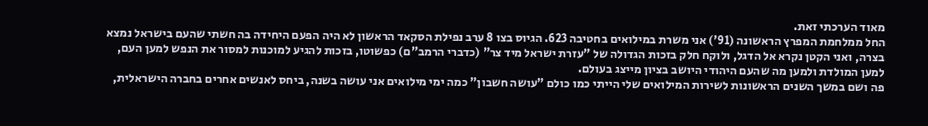מאוד הערכתי זאת.
החל ממלחמת המפרץ הראשונה (91') אני משרת במילואים בחטיבה 623. הגיוס בצו 8 ערב נפילת הסקאד הראשון לא היה הפעם היחידה בה חשתי שהעם בישראל נמצא בצרה, ואני הקטן נקרא אל הדגל, ולוקח חלק בזכות הגדולה של "עזרת ישראל מיד צר" (כדברי הרמב"ם) כפשוטו, בזכות להגיע למוכנות למסור את הנפש למען העם, למען המולדת ולמען מה שהעם היהודי היושב בציון מייצג בעולם.
פה ושם במשך השנים הראשונות לשירות המילואים שלי הייתי כמו כולם "עושה חשבון" כמה ימי מילואים אני עושה בשנה, ביחס לאנשים אחרים בחברה הישראלית,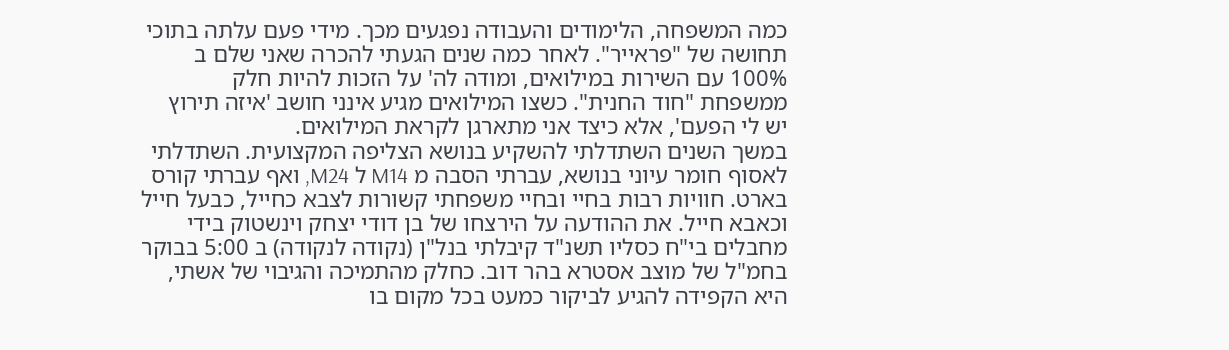כמה המשפחה, הלימודים והעבודה נפגעים מכך. מידי פעם עלתה בתוכי תחושה של "פראייר". לאחר כמה שנים הגעתי להכרה שאני שלם ב 100% עם השירות במילואים, ומודה לה' על הזכות להיות חלק ממשפחת "חוד החנית". כשצו המילואים מגיע אינני חושב 'איזה תירוץ יש לי הפעם', אלא כיצד אני מתארגן לקראת המילואים.
במשך השנים השתדלתי להשקיע בנושא הצליפה המקצועית. השתדלתי לאסוף חומר עיוני בנושא, עברתי הסבה מ M14 ל M24, ואף עברתי קורס בארט. חוויות רבות בחיי ובחיי משפחתי קשורות לצבא כחייל, כבעל חייל וכאבא חייל. את ההודעה על הירצחו של בן דודי יצחק וינשטוק בידי מחבלים בי"ח כסליו תשנ"ד קיבלתי בנל"ן (נקודה לנקודה) ב 5:00 בבוקר בחמ"ל של מוצב אסטרא בהר דוב. כחלק מהתמיכה והגיבוי של אשתי, היא הקפידה להגיע לביקור כמעט בכל מקום בו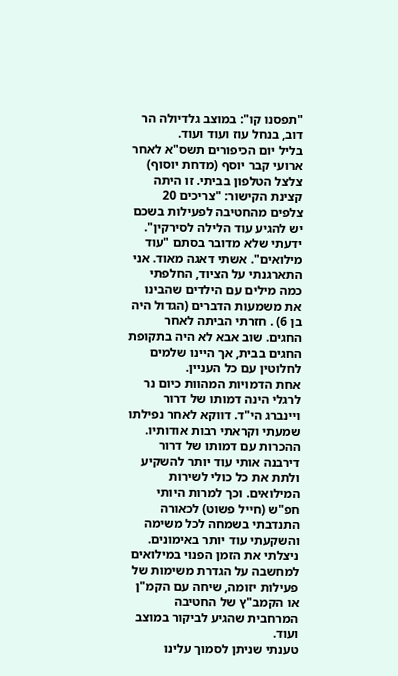"תפסנו קו": במוצב גלדיולה הר דוב, בנחל עוז ועוד ועוד.
בליל יום הכיפורים תשס"א לאחר ארועי קבר יוסף (מדחת יוסוף) צלצל הטלפון בביתי. זו היתה קצינת הקישור: "צריכים 20 צלפים מהחטיבה לפעילות בשכם יש להגיע עוד הלילה לסירקין". ידעתי שלא מדובר בסתם "עוד מילואים". אשתי דאגה מאוד. אני התארגנתי על הציוד, החלפתי כמה מילים עם הילדים שהבינו את משמעות הדברים (הגדול היה בן 6) . חזרתי הביתה לאחר החגים. שוב אבא לא היה בתקופת החגים בבית, אך היינו שלמים לחלוטין עם כל העניין.
אחת הדמויות המהוות כיום נר לרגלי הינה דמותו של דרור ויינברג הי"ד. דווקא לאחר נפילתו שמעתי וקראתי רבות אודותיו. ההכרות עם דמותו של דרור דירבנה אותי עוד יותר להשקיע ולתת את כל כולי לשירות המילואים. וכך למרות היותי חפ"ש (חייל פשוט) לכאורה התנדבתי בשמחה לכל משימה והשקעתי עוד יותר באימונים. ניצלתי את הזמן הפנוי במילואים למחשבה על הגדרת משימות של פעילות יזומה, שיחה עם הקמ"ן או הקמב"ץ של החטיבה המרחבית שהגיע לביקור במוצב ועוד.
טענתי שניתן לסמוך עלינו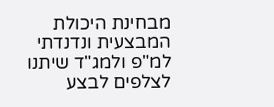מבחינת היכולת המבצעית ונדנדתי למ"פ ולמג"ד שיתנו לצלפים לבצע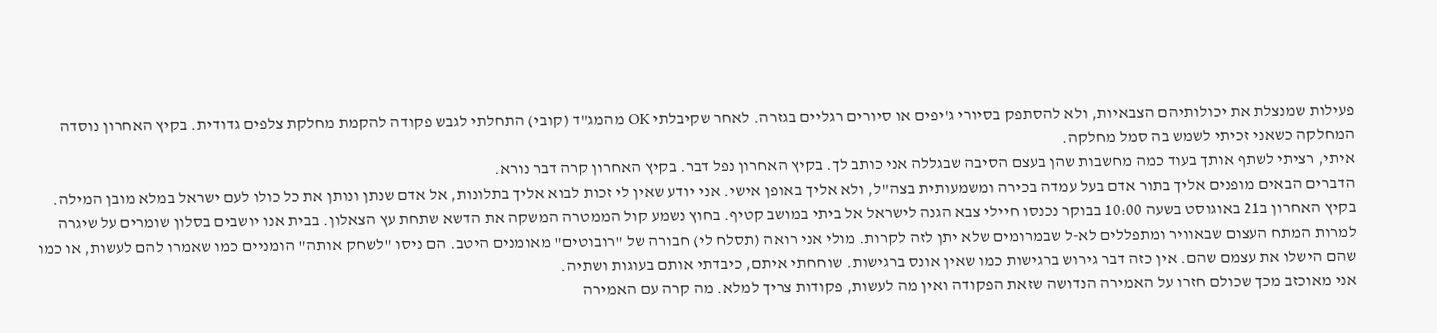פעילות שמנצלת את יכולותיהם הצבאיות, ולא להסתפק בסיורי ג'יפים או סיורים רגליים בגזרה. לאחר שקיבלתי OK מהמג"ד (קובי) התחלתי לגבש פקודה להקמת מחלקת צלפים גדודית. בקיץ האחרון נוסדה המחלקה כשאני זכיתי לשמש בה סמל מחלקה.
איתי, רציתי לשתף אותך בעוד כמה מחשבות שהן בעצם הסיבה שבגללה אני כותב לך. בקיץ האחרון נפל דבר. בקיץ האחרון קרה דבר נורא.
הדברים הבאים מופנים אליך בתור אדם בעל עמדה בכירה ומשמעותית בצה"ל, ולא אליך באופן אישי. אני יודע שאין לי זכות לבוא אליך בתלונות, אל אדם שנתן ונותן את כל כולו לעם ישראל במלא מובן המילה.
בקיץ האחרון ב21 באוגוסט בשעה 10:00 בבוקר נכנסו חיילי צבא הגנה לישראל אל ביתי במושב קטיף. בחוץ נשמע קול הממטרה המשקה את הדשא שתחת עץ הצאלון. בבית אנו יושבים בסלון שומרים על שיגרה למרות המתח העצום שבאוויר ומתפללים לא-ל שבמרומים שלא יתן לזה לקרות. מולי אני רואה (תסלח לי) חבורה של "רובוטים" מאומנים היטב. הם ניסו "לשחק אותה" הומניים כמו שאמרו להם לעשות, או כמו שהם הישלו את עצמם שהם. אין כזה דבר גירוש ברגישות כמו שאין אונס ברגישות. שוחחתי איתם, כיבדתי אותם בעוגות ושתיה.
אני מאוכזב מכך שכולם חזרו על האמירה הנדושה שזאת הפקודה ואין מה לעשות, פקודות צריך למלא. מה קרה עם האמירה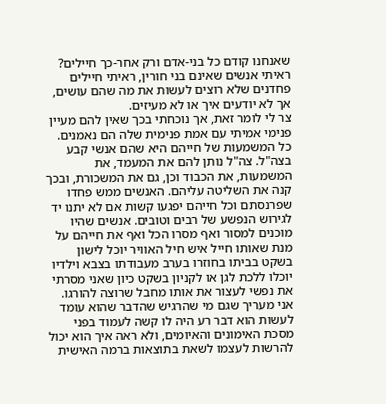שאנחנו קודם כל בני-אדם ורק אחר-כך חיילים? ראיתי אנשים שאינם בני חורין, ראיתי חיילים פחדנים שלא רוצים לעשות את מה שהם עושים, אך לא יודעים איך או לא מעיזים.
צר לי לומר זאת, אך נוכחתי בכך שאין להם מעיין פנימי אמיתי עם אמת פנימית שלה הם נאמנים. כל המשמעות של חייהם היא שהם אנשי קבע בצה"ל. צה"ל נותן להם את המעמד, את המשמעות, את הכבוד וכן, גם את המשכורת, ובכך קנה את השליטה עליהם. האנשים ממש פחדו שפרנסתם וכל חייהם יפגעו קשות אם לא יתנו יד לגירוש הנפשע של רבים וטובים. אנשים שהיו מוכנים למסור ואף מסרו הכל ואף את חייהם על מנת שאותו חייל איש חיל האוויר יוכל לישון בשקט בביתו בחוזרו בערב מעבודתו בצבא וילדיו יוכלו ללכת לגן או לקניון בשקט כיון שאני מסרתי את נפשי לעצור את אותו מחבל שרוצה להורגו.
אני מעריך שגם מי שהרגיש שהדבר שהוא עומד לעשות הוא דבר רע היה לו קשה לעמוד בפני מסכת האימונים והאיומים, ולא ראה איך הוא יכול להרשות לעצמו לשאת בתוצאות ברמה האישית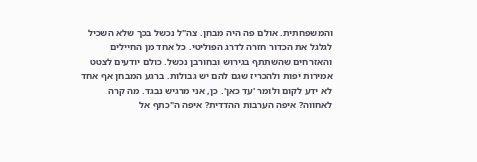והמשפחתית. אולם פה היה מבחן. צה"ל נכשל בכך שלא השכיל לגלגל את הכדור חזרה לדרג הפוליטי. כל אחד מן החיילים והאזרחים שהשתתף בגירוש ובחורבן נכשל. כולם יודעים לצטט אמירות יפות ולהכריז שגם להם יש גבולות. ברגע המבחן אף אחד לא ידע לקום ולומר 'עד כאן'. כן, אני מרגיש נבגד. מה קרה לאחווה? איפה הערבות ההדדית? איפה ה"כתף אל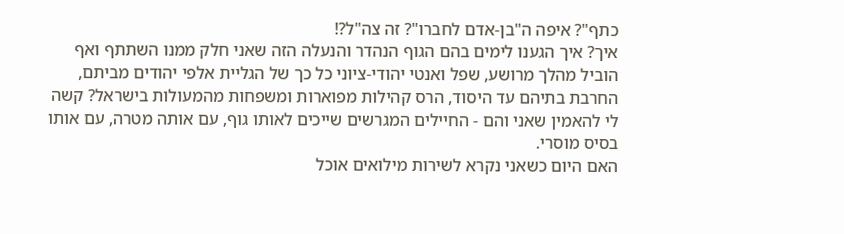כתף"? איפה ה"בן-אדם לחברו"? זה צה"ל?!
איך? איך הגענו לימים בהם הגוף הנהדר והנעלה הזה שאני חלק ממנו השתתף ואף הוביל מהלך מרושע, שפל ואנטי יהודי-ציוני כל כך של הגליית אלפי יהודים מביתם, החרבת בתיהם עד היסוד, הרס קהילות מפוארות ומשפחות מהמעולות בישראל? קשה לי להאמין שאני והם - החיילים המגרשים שייכים לאותו גוף, עם אותה מטרה, עם אותו בסיס מוסרי.
האם היום כשאני נקרא לשירות מילואים אוכל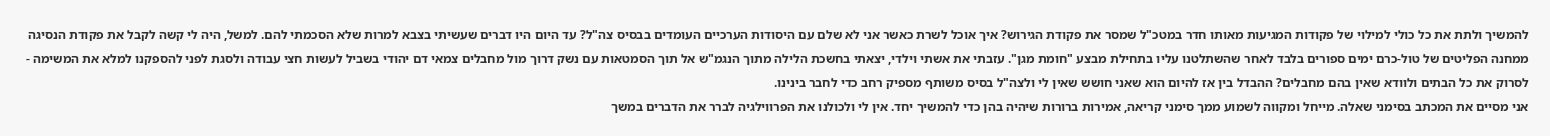להמשיך ולתת את כל כולי למילוי של פקודות המגיעות מאותו חדר במטכ"ל שמסר את פקודת הגירוש? איך אוכל לשרת כאשר אני לא שלם עם היסודות הערכיים העומדים בבסיס צה"ל? עד היום היו דברים שעשיתי בצבא למרות שלא הסכמתי להם. למשל, היה לי קשה לקבל את פקודת הנסיגה ממחנה הפליטים של טול-כרם ימים ספורים בלבד לאחר שהשתלטנו עליו בתחילת מבצע "חומת מגן". עזבתי את אשתי וילדי, יצאתי בחשכת הלילה מתוך הנגמ"ש אל תוך הסמטאות עם נשק דרוך מול מחבלים צמאי דם יהודי בשביל לעשות חצי עבודה ולסגת לפני להספקנו למלא את המשימה - לסרוק את כל הבתים ולוודא שאין בהם מחבלים? ההבדל בין אז להיום הוא שאני חושש שאין לי ולצה"ל בסיס משותף מספיק רחב כדי לחבר בינינו.
אני מסיים את המכתב בסימני שאלה. מייחל ומקווה לשמוע ממך סימני קריאה, אמירות ברורות שיהיה בהן כדי להמשיך יחד. אין לי ולכולנו את הפרווילגיה לברר את הדברים במשך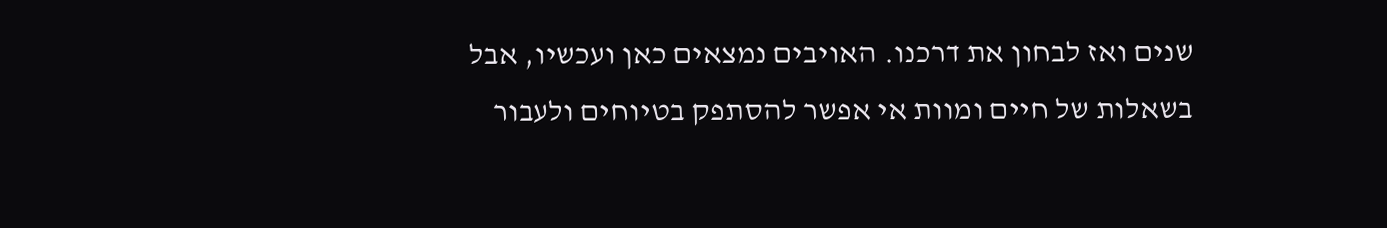שנים ואז לבחון את דרכנו. האויבים נמצאים כאן ועכשיו, אבל בשאלות של חיים ומוות אי אפשר להסתפק בטיוחים ולעבור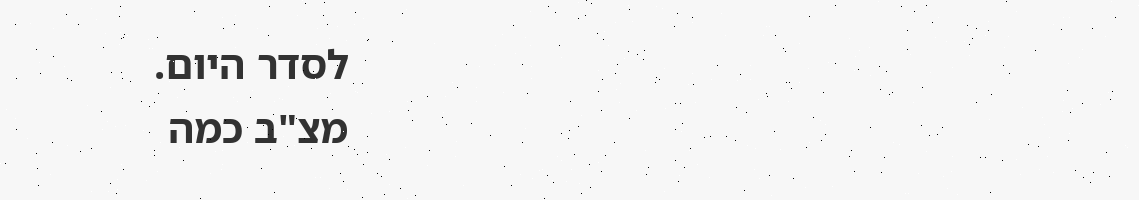לסדר היום.
מצ"ב כמה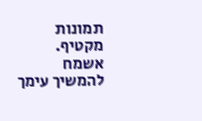תמונות מקטיף.
אשמח להמשיך עימך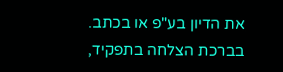את הדיון בע"פ או בכתב.
בברכת הצלחה בתפקיד,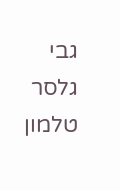גבי גלסר
טלמון